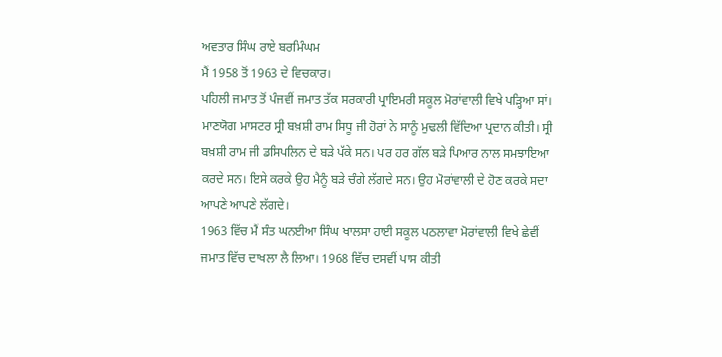ਅਵਤਾਰ ਸਿੰਘ ਰਾਏ ਬਰਮਿੰਘਮ
ਮੈਂ 1958 ਤੋਂ 1963 ਦੇ ਵਿਚਕਾਰ।
ਪਹਿਲੀ ਜਮਾਤ ਤੋਂ ਪੰਜਵੀਂ ਜਮਾਤ ਤੱਕ ਸਰਕਾਰੀ ਪ੍ਰਾਇਮਰੀ ਸਕੂਲ ਮੋਰਾਂਵਾਲੀ ਵਿਖੇ ਪੜ੍ਹਿਆ ਸਾਂ। ਮਾਣਯੋਗ ਮਾਸਟਰ ਸ੍ਰੀ ਬਖ਼ਸ਼ੀ ਰਾਮ ਸਿਧੂ ਜੀ ਹੋਰਾਂ ਨੇ ਸਾਨੂੰ ਮੁਢਲੀ ਵਿੱਦਿਆ ਪ੍ਰਦਾਨ ਕੀਤੀ। ਸ੍ਰੀ ਬਖ਼ਸ਼ੀ ਰਾਮ ਜੀ ਡਸਿਪਲਿਨ ਦੇ ਬੜੇ ਪੱਕੇ ਸਨ। ਪਰ ਹਰ ਗੱਲ ਬੜੇ ਪਿਆਰ ਨਾਲ ਸਮਝਾਇਆ ਕਰਦੇ ਸਨ। ਇਸੇ ਕਰਕੇ ਉਹ ਮੈਨੂੰ ਬੜੇ ਚੰਗੇ ਲੱਗਦੇ ਸਨ। ਉਹ ਮੋਰਾਂਵਾਲੀ ਦੇ ਹੋਣ ਕਰਕੇ ਸਦਾ ਆਪਣੇ ਆਪਣੇ ਲੱਗਦੇ।
1963 ਵਿੱਚ ਮੈਂ ਸੰਤ ਘਨਈਆ ਸਿੰਘ ਖਾਲਸਾ ਹਾਈ ਸਕੂਲ ਪਠਲਾਵਾ ਮੋਰਾਂਵਾਲੀ ਵਿਖੇ ਛੇਵੀਂ ਜਮਾਤ ਵਿੱਚ ਦਾਖਲਾ ਲੈ ਲਿਆ। 1968 ਵਿੱਚ ਦਸਵੀਂ ਪਾਸ ਕੀਤੀ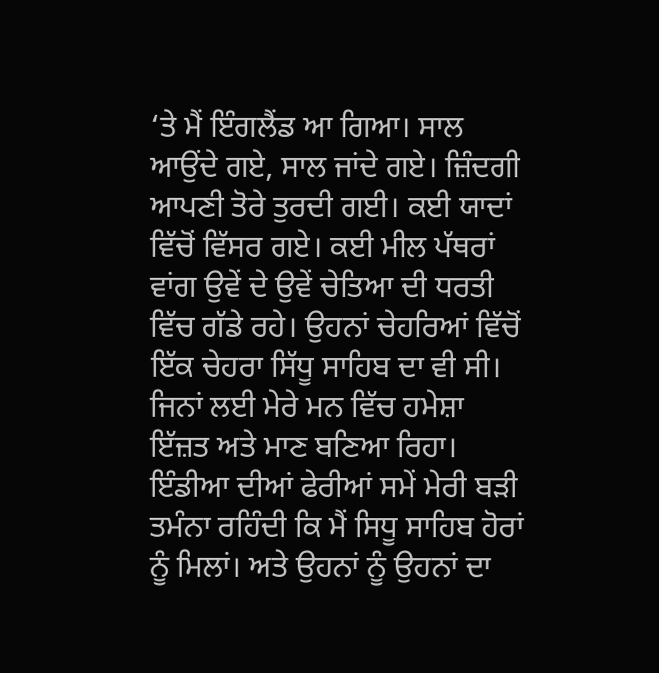‘ਤੇ ਮੈਂ ਇੰਗਲੈਂਡ ਆ ਗਿਆ। ਸਾਲ ਆਉਂਦੇ ਗਏ, ਸਾਲ ਜਾਂਦੇ ਗਏ। ਜ਼ਿੰਦਗੀ ਆਪਣੀ ਤੋਰੇ ਤੁਰਦੀ ਗਈ। ਕਈ ਯਾਦਾਂ ਵਿੱਚੋਂ ਵਿੱਸਰ ਗਏ। ਕਈ ਮੀਲ ਪੱਥਰਾਂ ਵਾਂਗ ਉਵੇਂ ਦੇ ਉਵੇਂ ਚੇਤਿਆ ਦੀ ਧਰਤੀ ਵਿੱਚ ਗੱਡੇ ਰਹੇ। ਉਹਨਾਂ ਚੇਹਰਿਆਂ ਵਿੱਚੋਂ ਇੱਕ ਚੇਹਰਾ ਸਿੱਧੂ ਸਾਹਿਬ ਦਾ ਵੀ ਸੀ। ਜਿਨਾਂ ਲਈ ਮੇਰੇ ਮਨ ਵਿੱਚ ਹਮੇਸ਼ਾ ਇੱਜ਼ਤ ਅਤੇ ਮਾਣ ਬਣਿਆ ਰਿਹਾ।
ਇੰਡੀਆ ਦੀਆਂ ਫੇਰੀਆਂ ਸਮੇਂ ਮੇਰੀ ਬੜੀ ਤਮੰਨਾ ਰਹਿੰਦੀ ਕਿ ਮੈਂ ਸਿਧੂ ਸਾਹਿਬ ਹੋਰਾਂ ਨੂੰ ਮਿਲਾਂ। ਅਤੇ ਉਹਨਾਂ ਨੂੰ ਉਹਨਾਂ ਦਾ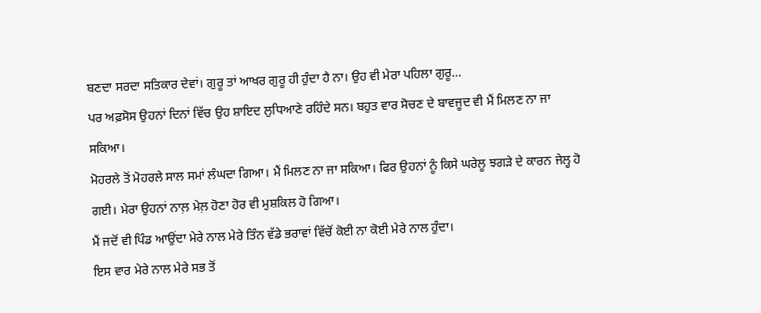ਬਣਦਾ ਸਰਦਾ ਸਤਿਕਾਰ ਦੇਵਾਂ। ਗੁਰੂ ਤਾਂ ਆਖਰ ਗੁਰੂ ਹੀ ਹੁੰਦਾ ਹੈ ਨਾ। ਉਹ ਵੀ ਮੇਰਾ ਪਹਿਲਾ ਗੁਰੂ…
ਪਰ ਅਫ਼ਸੋਸ ਉਹਨਾਂ ਦਿਨਾਂ ਵਿੱਚ ਉਹ ਸ਼ਾਇਦ ਲੁਧਿਆਣੇ ਰਹਿੰਦੇ ਸਨ। ਬਹੁਤ ਵਾਰ ਸੋਚਣ ਦੇ ਬਾਵਜੂਦ ਵੀ ਮੈਂ ਮਿਲਣ ਨਾ ਜਾ ਸਕਿਆ।
ਮੋਹਰਲੇ ਤੋਂ ਮੋਹਰਲੇ ਸਾਲ ਸਮਾਂ ਲੰਘਦਾ ਗਿਆ। ਮੈਂ ਮਿਲਣ ਨਾ ਜਾ ਸਕਿਆ। ਫਿਰ ਉਹਨਾਂ ਨੂੰ ਕਿਸੇ ਘਰੇਲੂ ਝਗੜੇ ਦੇ ਕਾਰਨ ਜੇਲ੍ਹ ਹੋ ਗਈ। ਮੇਰਾ ਉਹਨਾਂ ਨਾਲ਼ ਮੇਲ਼ ਹੋਣਾ ਹੋਰ ਵੀ ਮੁਸ਼ਕਿਲ ਹੋ ਗਿਆ।
ਮੈਂ ਜਦੋਂ ਵੀ ਪਿੰਡ ਆਉਂਦਾ ਮੇਰੇ ਨਾਲ ਮੇਰੇ ਤਿੰਨ ਵੱਡੇ ਭਰਾਵਾਂ ਵਿੱਚੋਂ ਕੋਈ ਨਾ ਕੋਈ ਮੇਰੇ ਨਾਲ ਹੁੰਦਾ।
ਇਸ ਵਾਰ ਮੇਰੇ ਨਾਲ ਮੇਰੇ ਸਭ ਤੋਂ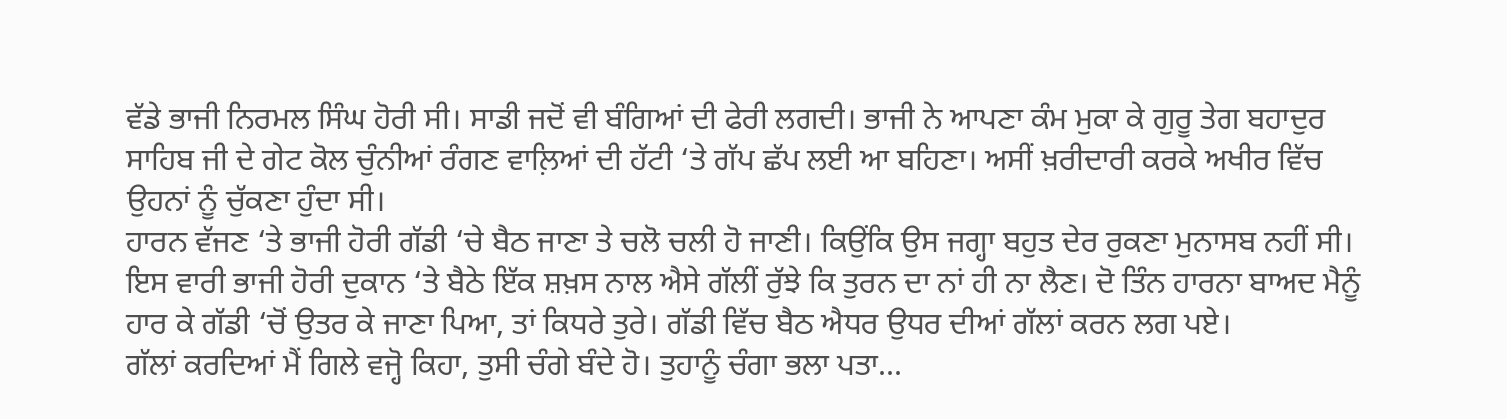ਵੱਡੇ ਭਾਜੀ ਨਿਰਮਲ ਸਿੰਘ ਹੋਰੀ ਸੀ। ਸਾਡੀ ਜਦੋਂ ਵੀ ਬੰਗਿਆਂ ਦੀ ਫੇਰੀ ਲਗਦੀ। ਭਾਜੀ ਨੇ ਆਪਣਾ ਕੰਮ ਮੁਕਾ ਕੇ ਗੁਰੂ ਤੇਗ ਬਹਾਦੁਰ ਸਾਹਿਬ ਜੀ ਦੇ ਗੇਟ ਕੋਲ ਚੁੰਨੀਆਂ ਰੰਗਣ ਵਾਲ਼ਿਆਂ ਦੀ ਹੱਟੀ ‘ਤੇ ਗੱਪ ਛੱਪ ਲਈ ਆ ਬਹਿਣਾ। ਅਸੀਂ ਖ਼ਰੀਦਾਰੀ ਕਰਕੇ ਅਖੀਰ ਵਿੱਚ ਉਹਨਾਂ ਨੂੰ ਚੁੱਕਣਾ ਹੁੰਦਾ ਸੀ।
ਹਾਰਨ ਵੱਜਣ ‘ਤੇ ਭਾਜੀ ਹੋਰੀ ਗੱਡੀ ‘ਚੇ ਬੈਠ ਜਾਣਾ ਤੇ ਚਲੋ ਚਲੀ ਹੋ ਜਾਣੀ। ਕਿਉਂਕਿ ਉਸ ਜਗ੍ਹਾ ਬਹੁਤ ਦੇਰ ਰੁਕਣਾ ਮੁਨਾਸਬ ਨਹੀਂ ਸੀ।
ਇਸ ਵਾਰੀ ਭਾਜੀ ਹੋਰੀ ਦੁਕਾਨ ‘ਤੇ ਬੈਠੇ ਇੱਕ ਸ਼ਖ਼ਸ ਨਾਲ ਐਸੇ ਗੱਲੀਂ ਰੁੱਝੇ ਕਿ ਤੁਰਨ ਦਾ ਨਾਂ ਹੀ ਨਾ ਲੈਣ। ਦੋ ਤਿੰਨ ਹਾਰਨਾ ਬਾਅਦ ਮੈਨੂੰ ਹਾਰ ਕੇ ਗੱਡੀ ‘ਚੋਂ ਉਤਰ ਕੇ ਜਾਣਾ ਪਿਆ, ਤਾਂ ਕਿਧਰੇ ਤੁਰੇ। ਗੱਡੀ ਵਿੱਚ ਬੈਠ ਐਧਰ ਉਧਰ ਦੀਆਂ ਗੱਲਾਂ ਕਰਨ ਲਗ ਪਏ।
ਗੱਲਾਂ ਕਰਦਿਆਂ ਮੈਂ ਗਿਲੇ ਵਜ੍ਹੋ ਕਿਹਾ, ਤੁਸੀ ਚੰਗੇ ਬੰਦੇ ਹੋ। ਤੁਹਾਨੂੰ ਚੰਗਾ ਭਲਾ ਪਤਾ...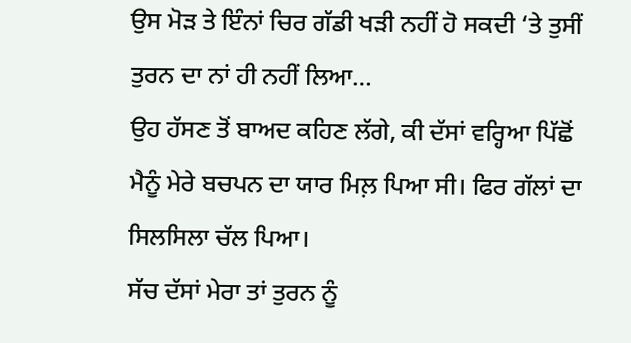ਉਸ ਮੋੜ ਤੇ ਇੰਨਾਂ ਚਿਰ ਗੱਡੀ ਖੜੀ ਨਹੀਂ ਹੋ ਸਕਦੀ ‘ਤੇ ਤੁਸੀਂ ਤੁਰਨ ਦਾ ਨਾਂ ਹੀ ਨਹੀਂ ਲਿਆ…
ਉਹ ਹੱਸਣ ਤੋਂ ਬਾਅਦ ਕਹਿਣ ਲੱਗੇ, ਕੀ ਦੱਸਾਂ ਵਰ੍ਹਿਆ ਪਿੱਛੋਂ ਮੈਨੂੰ ਮੇਰੇ ਬਚਪਨ ਦਾ ਯਾਰ ਮਿਲ਼ ਪਿਆ ਸੀ। ਫਿਰ ਗੱਲਾਂ ਦਾ ਸਿਲਸਿਲਾ ਚੱਲ ਪਿਆ।
ਸੱਚ ਦੱਸਾਂ ਮੇਰਾ ਤਾਂ ਤੁਰਨ ਨੂੰ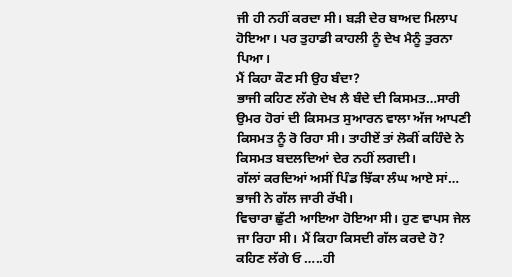ਜੀ ਹੀ ਨਹੀਂ ਕਰਦਾ ਸੀ। ਬੜੀ ਦੇਰ ਬਾਅਦ ਮਿਲਾਪ ਹੋਇਆ। ਪਰ ਤੁਹਾਡੀ ਕਾਹਲੀ ਨੂੰ ਦੇਖ ਮੈਨੂੰ ਤੁਰਨਾ ਪਿਆ।
ਮੈਂ ਕਿਹਾ ਕੌਣ ਸੀ ਉਹ ਬੰਦਾ?
ਭਾਜੀ ਕਹਿਣ ਲੱਗੇ ਦੇਖ ਲੈ ਬੰਦੇ ਦੀ ਕਿਸਮਤ…ਸਾਰੀ ਉਮਰ ਹੋਰਾਂ ਦੀ ਕਿਸਮਤ ਸੁਆਰਨ ਵਾਲਾ ਅੱਜ ਆਪਣੀ ਕਿਸਮਤ ਨੂੰ ਰੋ ਰਿਹਾ ਸੀ। ਤਾਹੀਏਂ ਤਾਂ ਲੋਕੀਂ ਕਹਿੰਦੇ ਨੇ ਕਿਸਮਤ ਬਦਲਦਿਆਂ ਦੇਰ ਨਹੀਂ ਲਗਦੀ।
ਗੱਲਾਂ ਕਰਦਿਆਂ ਅਸੀਂ ਪਿੰਡ ਝਿੱਕਾ ਲੰਘ ਆਏ ਸਾਂ…
ਭਾਜੀ ਨੇ ਗੱਲ ਜਾਰੀ ਰੱਖੀ।
ਵਿਚਾਰਾ ਛੁੱਟੀ ਆਇਆ ਹੋਇਆ ਸੀ। ਹੁਣ ਵਾਪਸ ਜੇਲ ਜਾ ਰਿਹਾ ਸੀ। ਮੈਂ ਕਿਹਾ ਕਿਸਦੀ ਗੱਲ ਕਰਦੇ ਹੋ? ਕਹਿਣ ਲੱਗੇ ਓ …..ਹੀ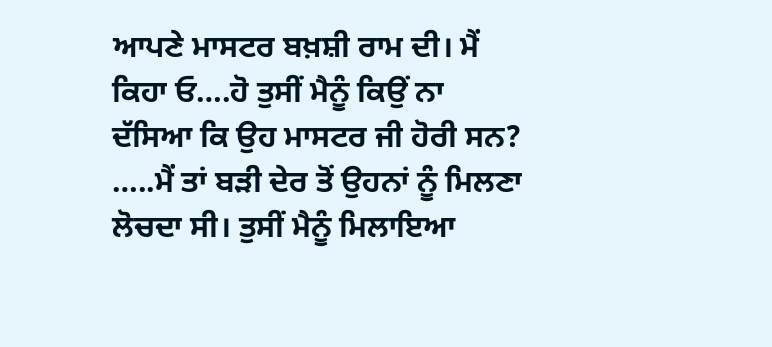ਆਪਣੇ ਮਾਸਟਰ ਬਖ਼ਸ਼ੀ ਰਾਮ ਦੀ। ਮੈਂ ਕਿਹਾ ਓ….ਹੋ ਤੁਸੀਂ ਮੈਨੂੰ ਕਿਉਂ ਨਾ ਦੱਸਿਆ ਕਿ ਉਹ ਮਾਸਟਰ ਜੀ ਹੋਰੀ ਸਨ? …..ਮੈਂ ਤਾਂ ਬੜੀ ਦੇਰ ਤੋਂ ਉਹਨਾਂ ਨੂੰ ਮਿਲਣਾ ਲੋਚਦਾ ਸੀ। ਤੁਸੀਂ ਮੈਨੂੰ ਮਿਲਾਇਆ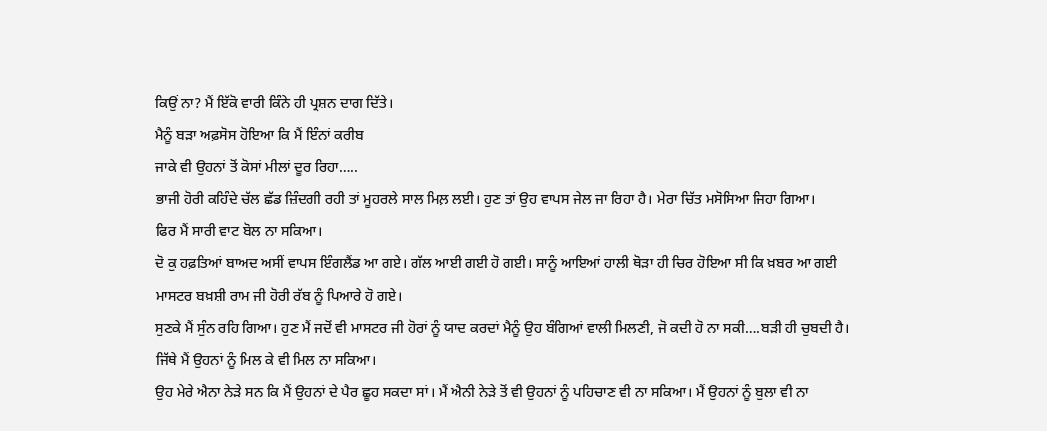ਕਿਉਂ ਨਾ? ਮੈਂ ਇੱਕੋ ਵਾਰੀ ਕਿੰਨੇ ਹੀ ਪ੍ਰਸ਼ਨ ਦਾਗ ਦਿੱਤੇ।
ਮੈਨੂੰ ਬੜਾ ਅਫ਼ਸੋਸ ਹੋਇਆ ਕਿ ਮੈਂ ਇੰਨਾਂ ਕਰੀਬ
ਜਾਕੇ ਵੀ ਉਹਨਾਂ ਤੋਂ ਕੋਸਾਂ ਮੀਲਾਂ ਦੂਰ ਰਿਹਾ…..
ਭਾਜੀ ਹੋਰੀ ਕਹਿੰਦੇ ਚੱਲ ਛੱਡ ਜ਼ਿੰਦਗੀ ਰਹੀ ਤਾਂ ਮੂਹਰਲੇ ਸਾਲ ਮਿਲ਼ ਲਈ। ਹੁਣ ਤਾਂ ਉਹ ਵਾਪਸ ਜੇਲ ਜਾ ਰਿਹਾ ਹੈ। ਮੇਰਾ ਚਿੱਤ ਮਸੋਸਿਆ ਜਿਹਾ ਗਿਆ।
ਫਿਰ ਮੈਂ ਸਾਰੀ ਵਾਟ ਬੋਲ ਨਾ ਸਕਿਆ।
ਦੋ ਕੁ ਹਫ਼ਤਿਆਂ ਬਾਅਦ ਅਸੀਂ ਵਾਪਸ ਇੰਗਲੈਂਡ ਆ ਗਏ। ਗੱਲ ਆਈ ਗਈ ਹੋ ਗਈ। ਸਾਨੂੰ ਆਇਆਂ ਹਾਲੀ ਥੋੜਾ ਹੀ ਚਿਰ ਹੋਇਆ ਸੀ ਕਿ ਖ਼ਬਰ ਆ ਗਈ ਮਾਸਟਰ ਬਖ਼ਸ਼ੀ ਰਾਮ ਜੀ ਹੋਰੀ ਰੱਬ ਨੂੰ ਪਿਆਰੇ ਹੋ ਗਏ।
ਸੁਣਕੇ ਮੈਂ ਸੁੰਨ ਰਹਿ ਗਿਆ। ਹੁਣ ਮੈਂ ਜਦੋਂ ਵੀ ਮਾਸਟਰ ਜੀ ਹੋਰਾਂ ਨੂੰ ਯਾਦ ਕਰਦਾਂ ਮੈਨੂੰ ਉਹ ਬੰਗਿਆਂ ਵਾਲੀ ਮਿਲਣੀ, ਜੋ ਕਦੀ ਹੋ ਨਾ ਸਕੀ….ਬੜੀ ਹੀ ਚੁਬਦੀ ਹੈ। ਜਿੱਥੇ ਮੈਂ ਉਹਨਾਂ ਨੂੰ ਮਿਲ ਕੇ ਵੀ ਮਿਲ ਨਾ ਸਕਿਆ।
ਉਹ ਮੇਰੇ ਐਨਾ ਨੇੜੇ ਸਨ ਕਿ ਮੈਂ ਉਹਨਾਂ ਦੇ ਪੈਰ ਛੂਹ ਸਕਦਾ ਸਾਂ। ਮੈਂ ਐਨੀ ਨੇੜੇ ਤੋਂ ਵੀ ਉਹਨਾਂ ਨੂੰ ਪਹਿਚਾਣ ਵੀ ਨਾ ਸਕਿਆ। ਮੈਂ ਉਹਨਾਂ ਨੂੰ ਬੁਲਾ ਵੀ ਨਾ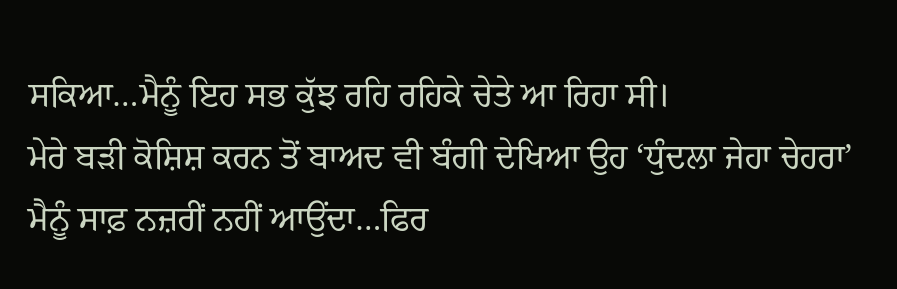ਸਕਿਆ…ਮੈਨੂੰ ਇਹ ਸਭ ਕੁੱਝ ਰਹਿ ਰਹਿਕੇ ਚੇਤੇ ਆ ਰਿਹਾ ਸੀ।
ਮੇਰੇ ਬੜੀ ਕੋਸ਼ਿਸ਼ ਕਰਨ ਤੋਂ ਬਾਅਦ ਵੀ ਬੰਗੀ ਦੇਖਿਆ ਉਹ ‘ਧੁੰਦਲਾ ਜੇਹਾ ਚੇਹਰਾ’ ਮੈਨੂੰ ਸਾਫ਼ ਨਜ਼ਰੀਂ ਨਹੀਂ ਆਉਂਦਾ…ਫਿਰ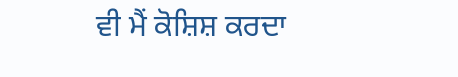ਵੀ ਮੈਂ ਕੋਸ਼ਿਸ਼ ਕਰਦਾ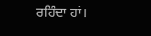ਰਹਿੰਦਾ ਹਾਂ।